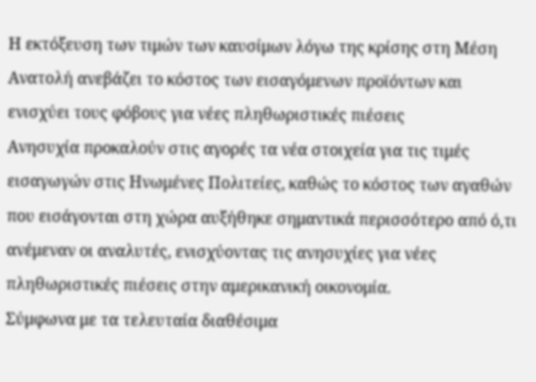Η εκτόξευση των τιμών των καυσίμων λόγω της κρίσης στη Μέση Ανατολή ανεβάζει το κόστος των εισαγόμενων προϊόντων και ενισχύει τους φόβους για νέες πληθωριστικές πιέσεις
Ανησυχία προκαλούν στις αγορές τα νέα στοιχεία για τις τιμές εισαγωγών στις Ηνωμένες Πολιτείες, καθώς το κόστος των αγαθών που εισάγονται στη χώρα αυξήθηκε σημαντικά περισσότερο από ό,τι ανέμεναν οι αναλυτές, ενισχύοντας τις ανησυχίες για νέες πληθωριστικές πιέσεις στην αμερικανική οικονομία.
Σύμφωνα με τα τελευταία διαθέσιμα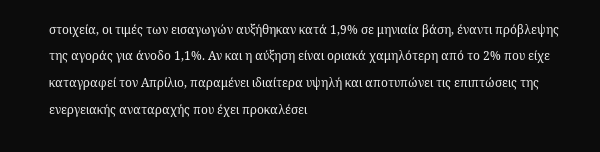στοιχεία, οι τιμές των εισαγωγών αυξήθηκαν κατά 1,9% σε μηνιαία βάση, έναντι πρόβλεψης της αγοράς για άνοδο 1,1%. Αν και η αύξηση είναι οριακά χαμηλότερη από το 2% που είχε καταγραφεί τον Απρίλιο, παραμένει ιδιαίτερα υψηλή και αποτυπώνει τις επιπτώσεις της ενεργειακής αναταραχής που έχει προκαλέσει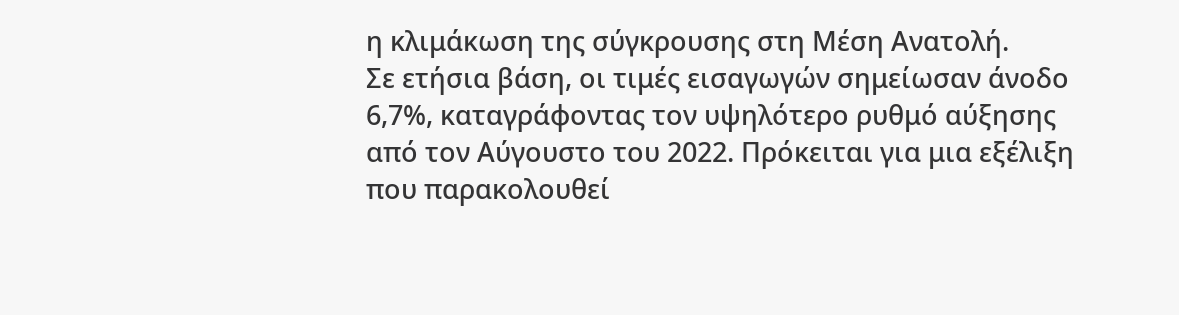η κλιμάκωση της σύγκρουσης στη Μέση Ανατολή.
Σε ετήσια βάση, οι τιμές εισαγωγών σημείωσαν άνοδο 6,7%, καταγράφοντας τον υψηλότερο ρυθμό αύξησης από τον Αύγουστο του 2022. Πρόκειται για μια εξέλιξη που παρακολουθεί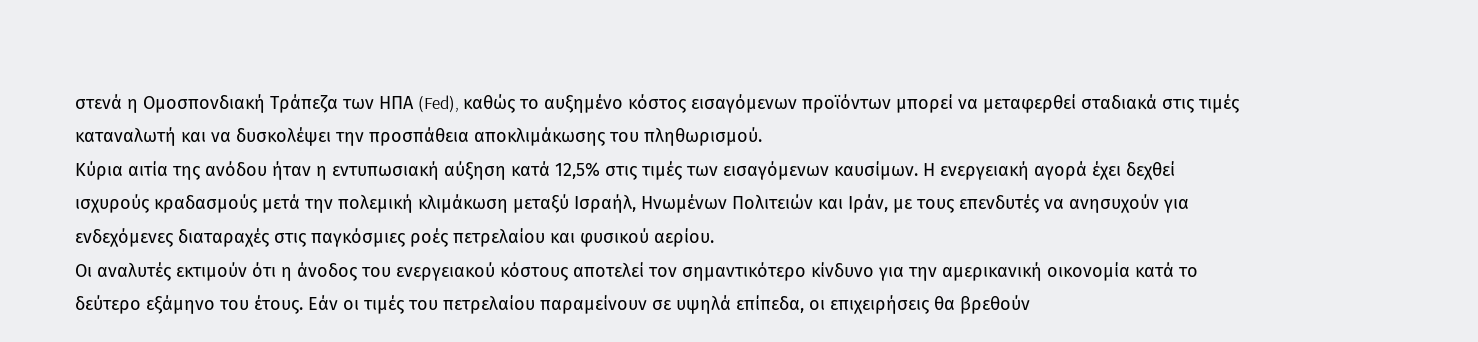στενά η Ομοσπονδιακή Τράπεζα των ΗΠΑ (Fed), καθώς το αυξημένο κόστος εισαγόμενων προϊόντων μπορεί να μεταφερθεί σταδιακά στις τιμές καταναλωτή και να δυσκολέψει την προσπάθεια αποκλιμάκωσης του πληθωρισμού.
Κύρια αιτία της ανόδου ήταν η εντυπωσιακή αύξηση κατά 12,5% στις τιμές των εισαγόμενων καυσίμων. Η ενεργειακή αγορά έχει δεχθεί ισχυρούς κραδασμούς μετά την πολεμική κλιμάκωση μεταξύ Ισραήλ, Ηνωμένων Πολιτειών και Ιράν, με τους επενδυτές να ανησυχούν για ενδεχόμενες διαταραχές στις παγκόσμιες ροές πετρελαίου και φυσικού αερίου.
Οι αναλυτές εκτιμούν ότι η άνοδος του ενεργειακού κόστους αποτελεί τον σημαντικότερο κίνδυνο για την αμερικανική οικονομία κατά το δεύτερο εξάμηνο του έτους. Εάν οι τιμές του πετρελαίου παραμείνουν σε υψηλά επίπεδα, οι επιχειρήσεις θα βρεθούν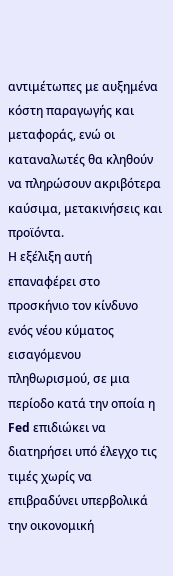αντιμέτωπες με αυξημένα κόστη παραγωγής και μεταφοράς, ενώ οι καταναλωτές θα κληθούν να πληρώσουν ακριβότερα καύσιμα, μετακινήσεις και προϊόντα.
Η εξέλιξη αυτή επαναφέρει στο προσκήνιο τον κίνδυνο ενός νέου κύματος εισαγόμενου πληθωρισμού, σε μια περίοδο κατά την οποία η Fed επιδιώκει να διατηρήσει υπό έλεγχο τις τιμές χωρίς να επιβραδύνει υπερβολικά την οικονομική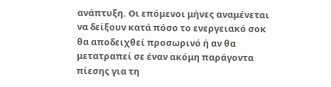ανάπτυξη. Οι επόμενοι μήνες αναμένεται να δείξουν κατά πόσο το ενεργειακό σοκ θα αποδειχθεί προσωρινό ή αν θα μετατραπεί σε έναν ακόμη παράγοντα πίεσης για τη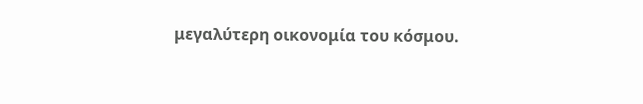μεγαλύτερη οικονομία του κόσμου.